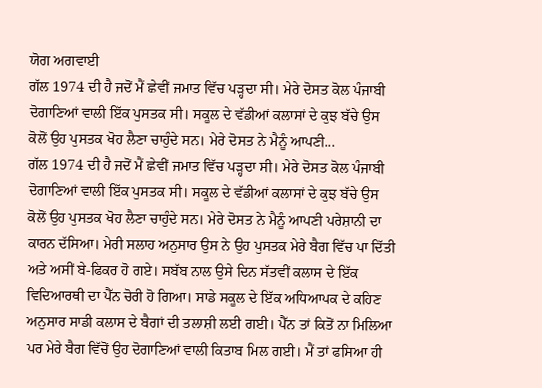ਯੋਗ ਅਗਵਾਈ
ਗੱਲ 1974 ਦੀ ਹੈ ਜਦੋਂ ਮੈਂ ਛੇਵੀਂ ਜਮਾਤ ਵਿੱਚ ਪੜ੍ਹਦਾ ਸੀ। ਮੇਰੇ ਦੋਸਤ ਕੋਲ ਪੰਜਾਬੀ ਦੋਗਾਣਿਆਂ ਵਾਲੀ ਇੱਕ ਪੁਸਤਕ ਸੀ। ਸਕੂਲ ਦੇ ਵੱਡੀਆਂ ਕਲਾਸਾਂ ਦੇ ਕੁਝ ਬੱਚੇ ਉਸ ਕੋਲੋਂ ਉਹ ਪੁਸਤਕ ਖੋਹ ਲੈਣਾ ਚਾਹੁੰਦੇ ਸਨ। ਮੇਰੇ ਦੋਸਤ ਨੇ ਮੈਨੂੰ ਆਪਣੀ...
ਗੱਲ 1974 ਦੀ ਹੈ ਜਦੋਂ ਮੈਂ ਛੇਵੀਂ ਜਮਾਤ ਵਿੱਚ ਪੜ੍ਹਦਾ ਸੀ। ਮੇਰੇ ਦੋਸਤ ਕੋਲ ਪੰਜਾਬੀ ਦੋਗਾਣਿਆਂ ਵਾਲੀ ਇੱਕ ਪੁਸਤਕ ਸੀ। ਸਕੂਲ ਦੇ ਵੱਡੀਆਂ ਕਲਾਸਾਂ ਦੇ ਕੁਝ ਬੱਚੇ ਉਸ ਕੋਲੋਂ ਉਹ ਪੁਸਤਕ ਖੋਹ ਲੈਣਾ ਚਾਹੁੰਦੇ ਸਨ। ਮੇਰੇ ਦੋਸਤ ਨੇ ਮੈਨੂੰ ਆਪਣੀ ਪਰੇਸ਼ਾਨੀ ਦਾ ਕਾਰਨ ਦੱਸਿਆ। ਮੇਰੀ ਸਲਾਹ ਅਨੁਸਾਰ ਉਸ ਨੇ ਉਹ ਪੁਸਤਕ ਮੇਰੇ ਬੈਗ ਵਿੱਚ ਪਾ ਦਿੱਤੀ ਅਤੇ ਅਸੀਂ ਬੇ-ਫਿਕਰ ਹੋ ਗਏ। ਸਬੱਬ ਨਾਲ ਉਸੇ ਦਿਨ ਸੱਤਵੀਂ ਕਲਾਸ ਦੇ ਇੱਕ ਵਿਦਿਆਰਥੀ ਦਾ ਪੈੱਨ ਚੋਰੀ ਹੋ ਗਿਆ। ਸਾਡੇ ਸਕੂਲ ਦੇ ਇੱਕ ਅਧਿਆਪਕ ਦੇ ਕਹਿਣ ਅਨੁਸਾਰ ਸਾਡੀ ਕਲਾਸ ਦੇ ਬੈਗਾਂ ਦੀ ਤਲਾਸ਼ੀ ਲਈ ਗਈ। ਪੈੱਨ ਤਾਂ ਕਿਤੋਂ ਨਾ ਮਿਲਿਆ ਪਰ ਮੇਰੇ ਬੈਗ ਵਿੱਚੋਂ ਉਹ ਦੋਗਾਣਿਆਂ ਵਾਲੀ ਕਿਤਾਬ ਮਿਲ ਗਈ। ਮੈਂ ਤਾਂ ਫਸਿਆ ਹੀ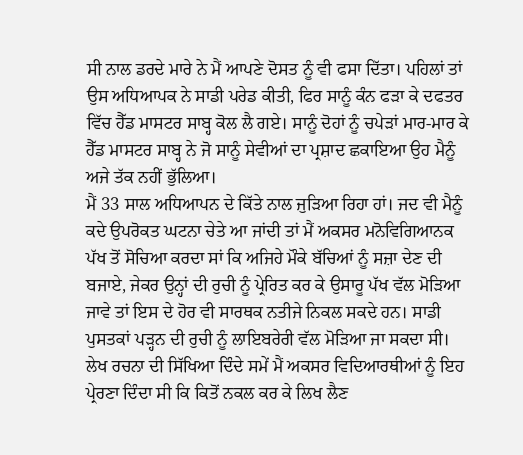ਸੀ ਨਾਲ ਡਰਦੇ ਮਾਰੇ ਨੇ ਮੈਂ ਆਪਣੇ ਦੋਸਤ ਨੂੰ ਵੀ ਫਸਾ ਦਿੱਤਾ। ਪਹਿਲਾਂ ਤਾਂ ਉਸ ਅਧਿਆਪਕ ਨੇ ਸਾਡੀ ਪਰੇਡ ਕੀਤੀ, ਫਿਰ ਸਾਨੂੰ ਕੰਨ ਫੜਾ ਕੇ ਦਫਤਰ ਵਿੱਚ ਹੈੱਡ ਮਾਸਟਰ ਸਾਬ੍ਹ ਕੋਲ ਲੈ ਗਏ। ਸਾਨੂੰ ਦੋਹਾਂ ਨੂੰ ਚਪੇੜਾਂ ਮਾਰ-ਮਾਰ ਕੇ ਹੈੱਡ ਮਾਸਟਰ ਸਾਬ੍ਹ ਨੇ ਜੋ ਸਾਨੂੰ ਸੇਵੀਆਂ ਦਾ ਪ੍ਰਸ਼ਾਦ ਛਕਾਇਆ ਉਹ ਮੈਨੂੰ ਅਜੇ ਤੱਕ ਨਹੀਂ ਭੁੱਲਿਆ।
ਮੈਂ 33 ਸਾਲ ਅਧਿਆਪਨ ਦੇ ਕਿੱਤੇ ਨਾਲ ਜੁੜਿਆ ਰਿਹਾ ਹਾਂ। ਜਦ ਵੀ ਮੈਨੂੰ ਕਦੇ ਉਪਰੋਕਤ ਘਟਨਾ ਚੇਤੇ ਆ ਜਾਂਦੀ ਤਾਂ ਮੈਂ ਅਕਸਰ ਮਨੋਵਿਗਿਆਨਕ ਪੱਖ ਤੋਂ ਸੋਚਿਆ ਕਰਦਾ ਸਾਂ ਕਿ ਅਜਿਹੇ ਮੌਕੇ ਬੱਚਿਆਂ ਨੂੰ ਸਜ਼ਾ ਦੇਣ ਦੀ ਬਜਾਏ, ਜੇਕਰ ਉਨ੍ਹਾਂ ਦੀ ਰੁਚੀ ਨੂੰ ਪ੍ਰੇਰਿਤ ਕਰ ਕੇ ਉਸਾਰੂ ਪੱਖ ਵੱਲ ਮੋੜਿਆ ਜਾਵੇ ਤਾਂ ਇਸ ਦੇ ਹੋਰ ਵੀ ਸਾਰਥਕ ਨਤੀਜੇ ਨਿਕਲ ਸਕਦੇ ਹਨ। ਸਾਡੀ ਪੁਸਤਕਾਂ ਪੜ੍ਹਨ ਦੀ ਰੁਚੀ ਨੂੰ ਲਾਇਬਰੇਰੀ ਵੱਲ ਮੋੜਿਆ ਜਾ ਸਕਦਾ ਸੀ। ਲੇਖ ਰਚਨਾ ਦੀ ਸਿੱਖਿਆ ਦਿੰਦੇ ਸਮੇਂ ਮੈਂ ਅਕਸਰ ਵਿਦਿਆਰਥੀਆਂ ਨੂੰ ਇਹ ਪ੍ਰੇਰਣਾ ਦਿੰਦਾ ਸੀ ਕਿ ਕਿਤੋਂ ਨਕਲ ਕਰ ਕੇ ਲਿਖ ਲੈਣ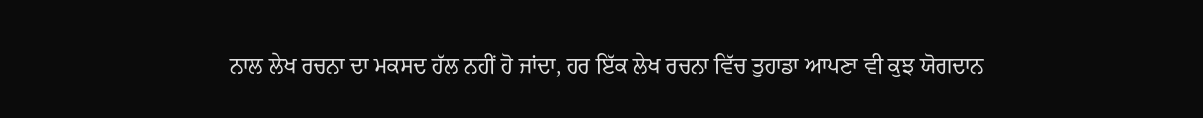ਨਾਲ ਲੇਖ ਰਚਨਾ ਦਾ ਮਕਸਦ ਹੱਲ ਨਹੀਂ ਹੋ ਜਾਂਦਾ, ਹਰ ਇੱਕ ਲੇਖ ਰਚਨਾ ਵਿੱਚ ਤੁਹਾਡਾ ਆਪਣਾ ਵੀ ਕੁਝ ਯੋਗਦਾਨ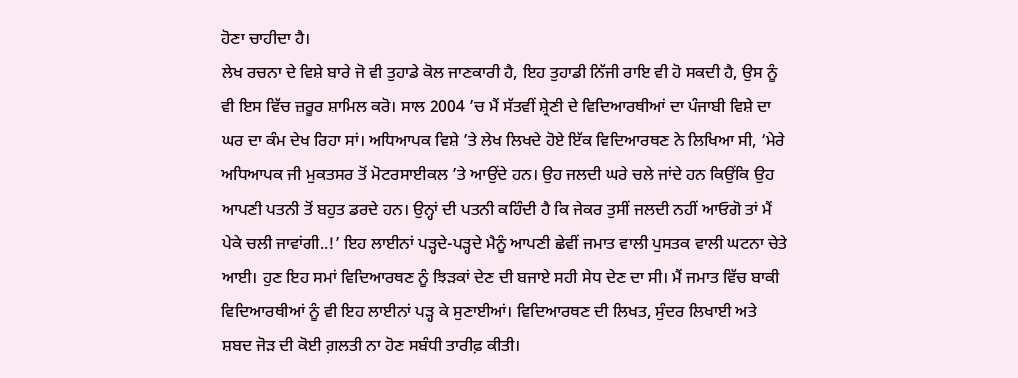ਹੋਣਾ ਚਾਹੀਦਾ ਹੈ।
ਲੇਖ ਰਚਨਾ ਦੇ ਵਿਸ਼ੇ ਬਾਰੇ ਜੋ ਵੀ ਤੁਹਾਡੇ ਕੋਲ ਜਾਣਕਾਰੀ ਹੈ, ਇਹ ਤੁਹਾਡੀ ਨਿੱਜੀ ਰਾਇ ਵੀ ਹੋ ਸਕਦੀ ਹੈ, ਉਸ ਨੂੰ ਵੀ ਇਸ ਵਿੱਚ ਜ਼ਰੂਰ ਸ਼ਾਮਿਲ ਕਰੋ। ਸਾਲ 2004 ’ਚ ਮੈਂ ਸੱਤਵੀਂ ਸ਼੍ਰੇਣੀ ਦੇ ਵਿਦਿਆਰਥੀਆਂ ਦਾ ਪੰਜਾਬੀ ਵਿਸ਼ੇ ਦਾ ਘਰ ਦਾ ਕੰਮ ਦੇਖ ਰਿਹਾ ਸਾਂ। ਅਧਿਆਪਕ ਵਿਸ਼ੇ ’ਤੇ ਲੇਖ ਲਿਖਦੇ ਹੋਏ ਇੱਕ ਵਿਦਿਆਰਥਣ ਨੇ ਲਿਖਿਆ ਸੀ, ‘ਮੇਰੇ ਅਧਿਆਪਕ ਜੀ ਮੁਕਤਸਰ ਤੋਂ ਮੋਟਰਸਾਈਕਲ ’ਤੇ ਆਉਂਦੇ ਹਨ। ਉਹ ਜਲਦੀ ਘਰੇ ਚਲੇ ਜਾਂਦੇ ਹਨ ਕਿਉਂਕਿ ਉਹ ਆਪਣੀ ਪਤਨੀ ਤੋਂ ਬਹੁਤ ਡਰਦੇ ਹਨ। ਉਨ੍ਹਾਂ ਦੀ ਪਤਨੀ ਕਹਿੰਦੀ ਹੈ ਕਿ ਜੇਕਰ ਤੁਸੀਂ ਜਲਦੀ ਨਹੀਂ ਆਓਗੋ ਤਾਂ ਮੈਂ ਪੇਕੇ ਚਲੀ ਜਾਵਾਂਗੀ..!’ ਇਹ ਲਾਈਨਾਂ ਪੜ੍ਹਦੇ-ਪੜ੍ਹਦੇ ਮੈਨੂੰ ਆਪਣੀ ਛੇਵੀਂ ਜਮਾਤ ਵਾਲੀ ਪੁਸਤਕ ਵਾਲੀ ਘਟਨਾ ਚੇਤੇ ਆਈ। ਹੁਣ ਇਹ ਸਮਾਂ ਵਿਦਿਆਰਥਣ ਨੂੰ ਝਿੜਕਾਂ ਦੇਣ ਦੀ ਬਜਾਏ ਸਹੀ ਸੇਧ ਦੇਣ ਦਾ ਸੀ। ਮੈਂ ਜਮਾਤ ਵਿੱਚ ਬਾਕੀ ਵਿਦਿਆਰਥੀਆਂ ਨੂੰ ਵੀ ਇਹ ਲਾਈਨਾਂ ਪੜ੍ਹ ਕੇ ਸੁਣਾਈਆਂ। ਵਿਦਿਆਰਥਣ ਦੀ ਲਿਖਤ, ਸੁੰਦਰ ਲਿਖਾਈ ਅਤੇ ਸ਼ਬਦ ਜੋੜ ਦੀ ਕੋਈ ਗ਼ਲਤੀ ਨਾ ਹੋਣ ਸਬੰਧੀ ਤਾਰੀਫ਼ ਕੀਤੀ।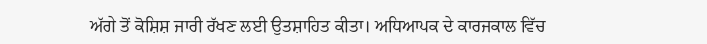ਅੱਗੇ ਤੋਂ ਕੋਸ਼ਿਸ਼ ਜਾਰੀ ਰੱਖਣ ਲਈ ਉਤਸ਼ਾਹਿਤ ਕੀਤਾ। ਅਧਿਆਪਕ ਦੇ ਕਾਰਜਕਾਲ ਵਿੱਚ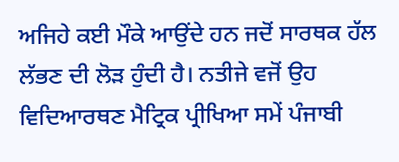ਅਜਿਹੇ ਕਈ ਮੌਕੇ ਆਉਂਦੇ ਹਨ ਜਦੋਂ ਸਾਰਥਕ ਹੱਲ ਲੱਭਣ ਦੀ ਲੋੜ ਹੁੰਦੀ ਹੈ। ਨਤੀਜੇ ਵਜੋਂ ਉਹ ਵਿਦਿਆਰਥਣ ਮੈਟ੍ਰਿਕ ਪ੍ਰੀਖਿਆ ਸਮੇਂ ਪੰਜਾਬੀ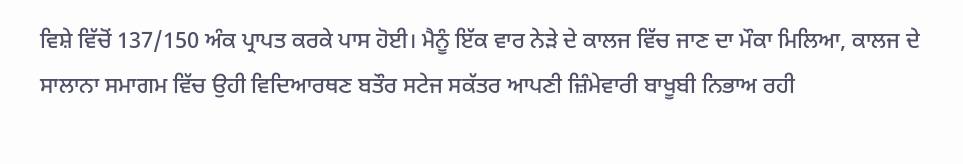ਵਿਸ਼ੇ ਵਿੱਚੋਂ 137/150 ਅੰਕ ਪ੍ਰਾਪਤ ਕਰਕੇ ਪਾਸ ਹੋਈ। ਮੈਨੂੰ ਇੱਕ ਵਾਰ ਨੇੜੇ ਦੇ ਕਾਲਜ ਵਿੱਚ ਜਾਣ ਦਾ ਮੌਕਾ ਮਿਲਿਆ, ਕਾਲਜ ਦੇ ਸਾਲਾਨਾ ਸਮਾਗਮ ਵਿੱਚ ਉਹੀ ਵਿਦਿਆਰਥਣ ਬਤੌਰ ਸਟੇਜ ਸਕੱਤਰ ਆਪਣੀ ਜ਼ਿੰਮੇਵਾਰੀ ਬਾਖੂਬੀ ਨਿਭਾਅ ਰਹੀ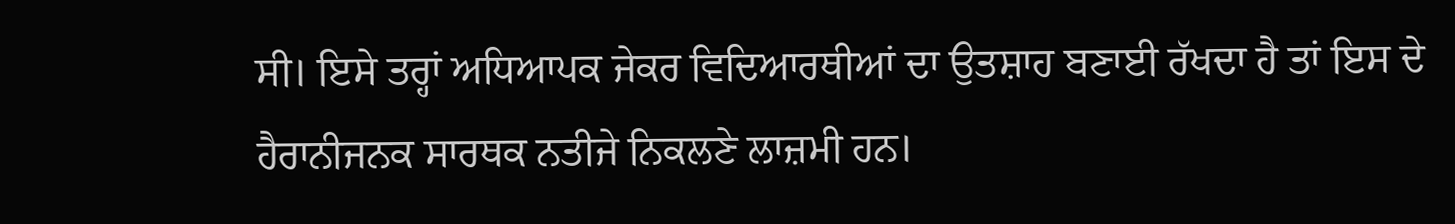ਸੀ। ਇਸੇ ਤਰ੍ਹਾਂ ਅਧਿਆਪਕ ਜੇਕਰ ਵਿਦਿਆਰਥੀਆਂ ਦਾ ਉਤਸ਼ਾਹ ਬਣਾਈ ਰੱਖਦਾ ਹੈ ਤਾਂ ਇਸ ਦੇ ਹੈਰਾਨੀਜਨਕ ਸਾਰਥਕ ਨਤੀਜੇ ਨਿਕਲਣੇ ਲਾਜ਼ਮੀ ਹਨ।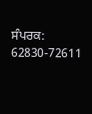ਸੰਪਰਕ: 62830-72611